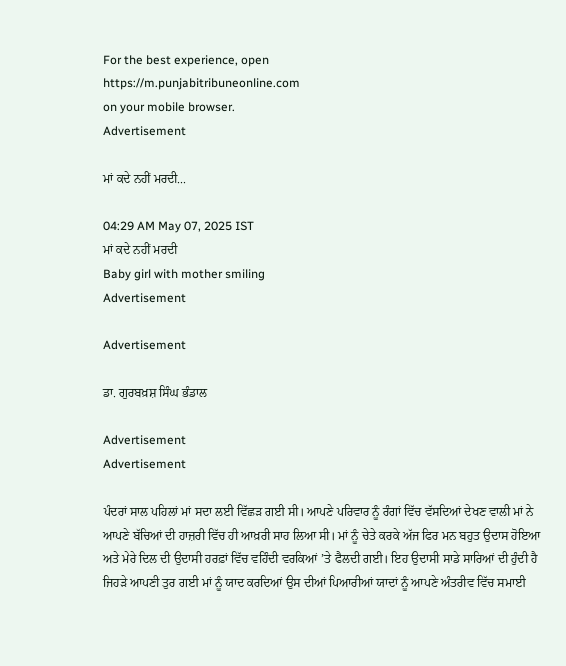For the best experience, open
https://m.punjabitribuneonline.com
on your mobile browser.
Advertisement

ਮਾਂ ਕਦੇ ਨਹੀਂ ਮਰਦੀ...

04:29 AM May 07, 2025 IST
ਮਾਂ ਕਦੇ ਨਹੀਂ ਮਰਦੀ
Baby girl with mother smiling
Advertisement

Advertisement

ਡਾ. ਗੁਰਬਖ਼ਸ਼ ਸਿੰਘ ਭੰਡਾਲ

Advertisement
Advertisement

ਪੰਦਰਾਂ ਸਾਲ ਪਹਿਲਾਂ ਮਾਂ ਸਦਾ ਲਈ ਵਿੱਛੜ ਗਈ ਸੀ। ਆਪਣੇ ਪਰਿਵਾਰ ਨੂੰ ਰੰਗਾਂ ਵਿੱਚ ਵੱਸਦਿਆਂ ਦੇਖਣ ਵਾਲੀ ਮਾਂ ਨੇ ਆਪਣੇ ਬੱਚਿਆਂ ਦੀ ਹਾਜ਼ਰੀ ਵਿੱਚ ਹੀ ਆਖ਼ਰੀ ਸਾਹ ਲਿਆ ਸੀ। ਮਾਂ ਨੂੰ ਚੇਤੇ ਕਰਕੇ ਅੱਜ ਫਿਰ ਮਨ ਬਹੁਤ ਉਦਾਸ ਹੋਇਆ ਅਤੇ ਮੇਰੇ ਦਿਲ ਦੀ ਉਦਾਸੀ ਹਰਫ਼ਾਂ ਵਿੱਚ ਵਹਿੰਦੀ ਵਰਕਿਆਂ ’ਤੇ ਫੈਲਦੀ ਗਈ। ਇਹ ਉਦਾਸੀ ਸਾਡੇ ਸਾਰਿਆਂ ਦੀ ਹੁੰਦੀ ਹੈ ਜਿਹੜੇ ਆਪਣੀ ਤੁਰ ਗਈ ਮਾਂ ਨੂੰ ਯਾਦ ਕਰਦਿਆਂ ਉਸ ਦੀਆਂ ਪਿਆਰੀਆਂ ਯਾਦਾਂ ਨੂੰ ਆਪਣੇ ਅੰਤਰੀਵ ਵਿੱਚ ਸਮਾਈ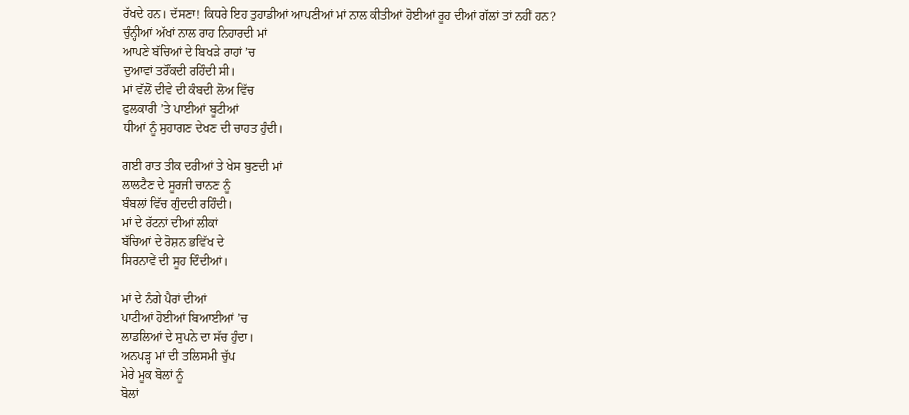ਰੱਖਦੇ ਹਨ। ਦੱਸਣਾ! ਕਿਧਰੇ ਇਹ ਤੁਹਾਡੀਆਂ ਆਪਣੀਆਂ ਮਾਂ ਨਾਲ ਕੀਤੀਆਂ ਹੋਈਆਂ ਰੂਹ ਦੀਆਂ ਗੱਲਾਂ ਤਾਂ ਨਹੀਂ ਹਨ?
ਚੁੰਨ੍ਹੀਆਂ ਅੱਖਾਂ ਨਾਲ ਰਾਹ ਨਿਹਾਰਦੀ ਮਾਂ
ਆਪਣੇ ਬੱਚਿਆਂ ਦੇ ਬਿਖੜੇ ਰਾਹਾਂ ’ਚ
ਦੁਆਵਾਂ ਤਰੌਂਕਦੀ ਰਹਿੰਦੀ ਸੀ।
ਮਾਂ ਵੱਲੋਂ ਦੀਵੇ ਦੀ ਕੰਬਦੀ ਲੋਅ ਵਿੱਚ
ਫੁਲਕਾਰੀ ’ਤੇ ਪਾਈਆਂ ਬੂਟੀਆਂ
ਧੀਆਂ ਨੂੰ ਸੁਹਾਗਣ ਦੇਖਣ ਦੀ ਚਾਹਤ ਹੁੰਦੀ।

ਗਈ ਰਾਤ ਤੀਕ ਦਰੀਆਂ ਤੇ ਖੇਸ ਬੁਣਦੀ ਮਾਂ
ਲਾਲਟੈਣ ਦੇ ਸੂਰਜੀ ਚਾਨਣ ਨੂੰ
ਬੰਬਲਾਂ ਵਿੱਚ ਗੁੰਦਦੀ ਰਹਿੰਦੀ।
ਮਾਂ ਦੇ ਰੱਟਨਾਂ ਦੀਆਂ ਲੀਕਾਂ
ਬੱਚਿਆਂ ਦੇ ਰੋਸ਼ਨ ਭਵਿੱਖ ਦੇ
ਸਿਰਨਾਵੇਂ ਦੀ ਸੂਹ ਦਿੰਦੀਆਂ।

ਮਾਂ ਦੇ ਨੰਗੇ ਪੈਰਾਂ ਦੀਆਂ
ਪਾਟੀਆਂ ਹੋਈਆਂ ਬਿਆਈਆਂ ’ਚ
ਲਾਡਲਿਆਂ ਦੇ ਸੁਪਨੇ ਦਾ ਸੱਚ ਹੁੰਦਾ।
ਅਨਪੜ੍ਹ ਮਾਂ ਦੀ ਤਲਿਸਮੀ ਚੁੱਪ
ਮੇਰੇ ਮੂਕ ਬੋਲਾਂ ਨੂੰ
ਬੋਲਾਂ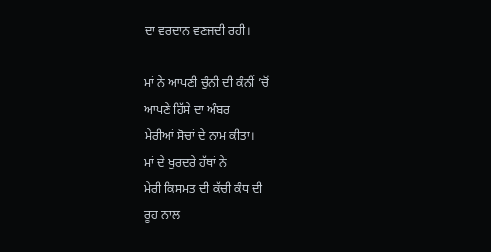ਦਾ ਵਰਦਾਨ ਵਣਜਦੀ ਰਹੀ।

ਮਾਂ ਨੇ ਆਪਣੀ ਚੁੰਨੀ ਦੀ ਕੰਨੀਂ ’ਚੋਂ
ਆਪਣੇ ਹਿੱਸੇ ਦਾ ਅੰਬਰ
ਮੇਰੀਆਂ ਸੋਚਾਂ ਦੇ ਨਾਮ ਕੀਤਾ।
ਮਾਂ ਦੇ ਖੁਰਦਰੇ ਹੱਥਾਂ ਨੇ
ਮੇਰੀ ਕਿਸਮਤ ਦੀ ਕੱਚੀ ਕੰਧ ਦੀ
ਰੂਹ ਨਾਲ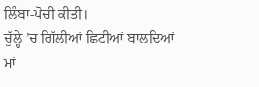ਲਿੰਬਾ-ਪੋਚੀ ਕੀਤੀ।
ਚੁੱਲ੍ਹੇ ’ਚ ਗਿੱਲੀਆਂ ਛਿਟੀਆਂ ਬਾਲਦਿਆਂ
ਮਾਂ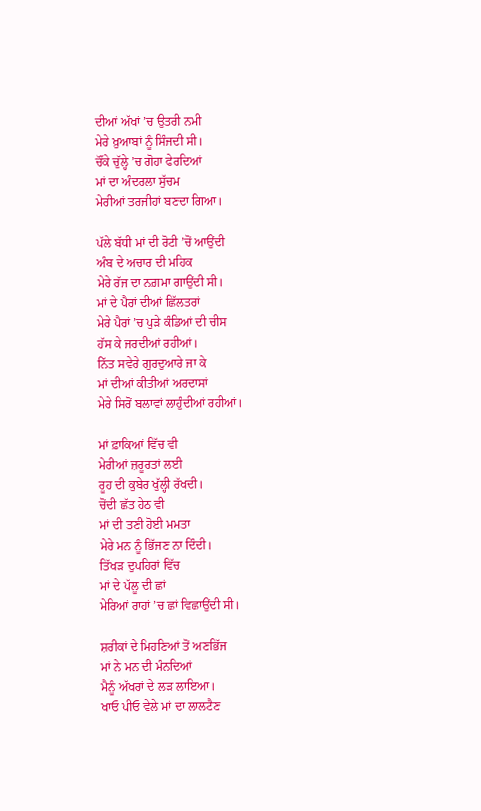ਦੀਆਂ ਅੱਖਾਂ ’ਚ ਉਤਰੀ ਨਮੀ
ਮੇਰੇ ਖ਼ੁਆਬਾਂ ਨੂੰ ਸਿੰਜਦੀ ਸੀ।
ਚੌਂਕੇ ਚੁੱਲ੍ਹੇ ’ਚ ਗੋਹਾ ਫੇਰਦਿਆਂ
ਮਾਂ ਦਾ ਅੰਦਰਲਾ ਸੁੱਚਮ
ਮੇਰੀਆਂ ਤਰਜੀਹਾਂ ਬਣਦਾ ਗਿਆ।

ਪੱਲੇ ਬੱਧੀ ਮਾਂ ਦੀ ਰੋਟੀ ’ਚੋਂ ਆਉਂਦੀ
ਅੰਬ ਦੇ ਅਚਾਰ ਦੀ ਮਹਿਕ
ਮੇਰੇ ਰੱਜ ਦਾ ਨਗ਼ਮਾ ਗਾਉਂਦੀ ਸੀ।
ਮਾਂ ਦੇ ਪੈਰਾਂ ਦੀਆਂ ਛਿੱਲਤਰਾਂ
ਮੇਰੇ ਪੈਰਾਂ ’ਚ ਪੁੜੇ ਕੰਡਿਆਂ ਦੀ ਚੀਸ
ਹੱਸ ਕੇ ਜਰਦੀਆਂ ਰਹੀਆਂ।
ਨਿੱਤ ਸਵੇਰੇ ਗੁਰਦੁਆਰੇ ਜਾ ਕੇ
ਮਾਂ ਦੀਆਂ ਕੀਤੀਆਂ ਅਰਦਾਸਾਂ
ਮੇਰੇ ਸਿਰੋਂ ਬਲਾਵਾਂ ਲਾਹੁੰਦੀਆਂ ਰਹੀਆਂ।

ਮਾਂ ਫ਼ਾਕਿਆਂ ਵਿੱਚ ਵੀ
ਮੇਰੀਆਂ ਜ਼ਰੂਰਤਾਂ ਲਈ
ਰੂਹ ਦੀ ਕੁਬੇਰ ਖੁੱਲ੍ਹੀ ਰੱਖਦੀ।
ਚੋਂਦੀ ਛੱਤ ਹੇਠ ਵੀ
ਮਾਂ ਦੀ ਤਣੀ ਹੋਈ ਮਮਤਾ
ਮੇਰੇ ਮਨ ਨੂੰ ਭਿੱਜਣ ਨਾ ਦਿੰਦੀ।
ਤਿੱਖੜ ਦੁਪਹਿਰਾਂ ਵਿੱਚ
ਮਾਂ ਦੇ ਪੱਲੂ ਦੀ ਛਾਂ
ਮੇਰਿਆਂ ਰਾਹਾਂ ’ਚ ਛਾਂ ਵਿਛਾਉਂਦੀ ਸੀ।

ਸ਼ਰੀਕਾਂ ਦੇ ਮਿਹਣਿਆਂ ਤੋਂ ਅਣਭਿੱਜ
ਮਾਂ ਨੇ ਮਨ ਦੀ ਮੰਨਦਿਆਂ
ਮੈਨੂੰ ਅੱਖਰਾਂ ਦੇ ਲੜ ਲਾਇਆ।
ਖਾਓ ਪੀਓ ਵੇਲੇ ਮਾਂ ਦਾ ਲਾਲਟੈਣ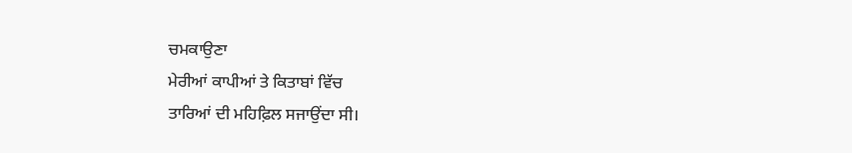ਚਮਕਾਉਣਾ
ਮੇਰੀਆਂ ਕਾਪੀਆਂ ਤੇ ਕਿਤਾਬਾਂ ਵਿੱਚ
ਤਾਰਿਆਂ ਦੀ ਮਹਿਫ਼ਿਲ ਸਜਾਉਂਦਾ ਸੀ।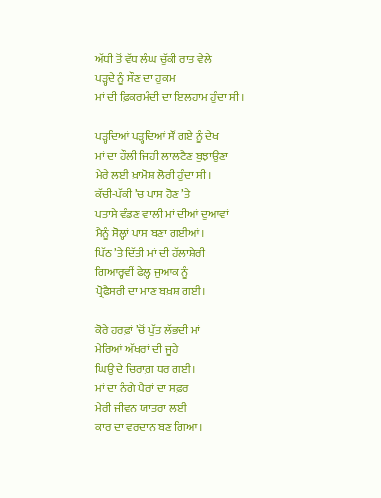ਅੱਧੀ ਤੋਂ ਵੱਧ ਲੰਘ ਚੁੱਕੀ ਰਾਤ ਵੇਲੇ
ਪੜ੍ਹਦੇ ਨੂੰ ਸੌਣ ਦਾ ਹੁਕਮ
ਮਾਂ ਦੀ ਫ਼ਿਕਰਮੰਦੀ ਦਾ ਇਲਹਾਮ ਹੁੰਦਾ ਸੀ।

ਪੜ੍ਹਦਿਆਂ ਪੜ੍ਹਦਿਆਂ ਸੌਂ ਗਏ ਨੂੰ ਦੇਖ
ਮਾਂ ਦਾ ਹੌਲੀ ਜਿਹੀ ਲਾਲਟੈਣ ਬੁਝਾਉਣਾ
ਮੇਰੇ ਲਈ ਖ਼ਾਮੋਸ਼ ਲੋਰੀ ਹੁੰਦਾ ਸੀ।
ਕੱਚੀ-ਪੱਕੀ ’ਚ ਪਾਸ ਹੋਣ ’ਤੇ
ਪਤਾਸੇ ਵੰਡਣ ਵਾਲੀ ਮਾਂ ਦੀਆਂ ਦੁਆਵਾਂ
ਮੈਨੂੰ ਸੋਲ੍ਹਾਂ ਪਾਸ ਬਣਾ ਗਈਆਂ।
ਪਿੱਠ ’ਤੇ ਦਿੱਤੀ ਮਾਂ ਦੀ ਹੱਲਾਸ਼ੇਰੀ
ਗਿਆਰ੍ਹਵੀਂ ਫੇਲ੍ਹ ਜੁਆਕ ਨੂੰ
ਪ੍ਰੋਫੈਸਰੀ ਦਾ ਮਾਣ ਬਖ਼ਸ਼ ਗਈ।

ਕੋਰੇ ਹਰਫ਼ਾਂ ’ਚੋਂ ਪੁੱਤ ਲੱਭਦੀ ਮਾਂ
ਮੇਰਿਆਂ ਅੱਖਰਾਂ ਦੀ ਜੂਹੇ
ਘਿਉ ਦੇ ਚਿਰਾਗ਼ ਧਰ ਗਈ।
ਮਾਂ ਦਾ ਨੰਗੇ ਪੈਰਾਂ ਦਾ ਸਫ਼ਰ
ਮੇਰੀ ਜੀਵਨ ਯਾਤਰਾ ਲਈ
ਕਾਰ ਦਾ ਵਰਦਾਨ ਬਣ ਗਿਆ।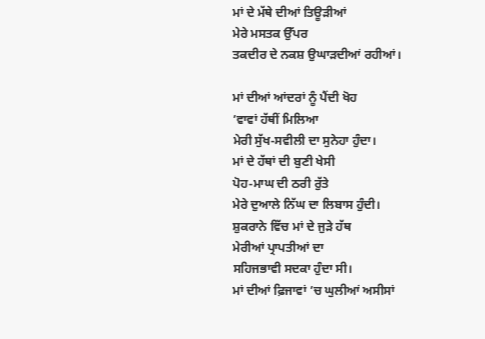ਮਾਂ ਦੇ ਮੱਥੇ ਦੀਆਂ ਤਿਊੜੀਆਂ
ਮੇਰੇ ਮਸਤਕ ਉੱਪਰ
ਤਕਦੀਰ ਦੇ ਨਕਸ਼ ਉਘਾੜਦੀਆਂ ਰਹੀਆਂ।

ਮਾਂ ਦੀਆਂ ਆਂਦਰਾਂ ਨੂੰ ਪੈਂਦੀ ਖੋਹ
’ਵਾਵਾਂ ਹੱਥੀਂ ਮਿਲਿਆ
ਮੇਰੀ ਸੁੱਖ-ਸਵੀਲੀ ਦਾ ਸੁਨੇਹਾ ਹੁੰਦਾ।
ਮਾਂ ਦੇ ਹੱਥਾਂ ਦੀ ਬੁਣੀ ਖੇਸੀ
ਪੋਹ-ਮਾਘ ਦੀ ਠਰੀ ਰੁੱਤੇ
ਮੇਰੇ ਦੁਆਲੇ ਨਿੱਘ ਦਾ ਲਿਬਾਸ ਹੁੰਦੀ।
ਸ਼ੁਕਰਾਨੇ ਵਿੱਚ ਮਾਂ ਦੇ ਜੁੜੇ ਹੱਥ
ਮੇਰੀਆਂ ਪ੍ਰਾਪਤੀਆਂ ਦਾ
ਸਹਿਜਭਾਵੀ ਸਦਕਾ ਹੁੰਦਾ ਸੀ।
ਮਾਂ ਦੀਆਂ ਫ਼ਿਜਾਵਾਂ ’ਚ ਘੁਲੀਆਂ ਅਸੀਸਾਂ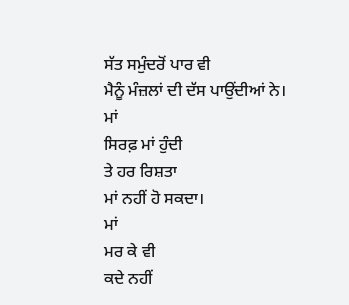ਸੱਤ ਸਮੁੰਦਰੋਂ ਪਾਰ ਵੀ
ਮੈਨੂੰ ਮੰਜ਼ਲਾਂ ਦੀ ਦੱਸ ਪਾਉਂਦੀਆਂ ਨੇ।
ਮਾਂ
ਸਿਰਫ਼ ਮਾਂ ਹੁੰਦੀ
ਤੇ ਹਰ ਰਿਸ਼ਤਾ
ਮਾਂ ਨਹੀਂ ਹੋ ਸਕਦਾ।
ਮਾਂ
ਮਰ ਕੇ ਵੀ
ਕਦੇ ਨਹੀਂ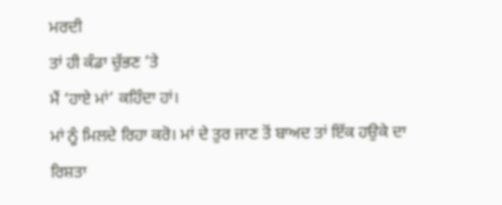ਮਰਦੀ
ਤਾਂ ਹੀ ਕੰਡਾ ਚੁੱਭਣ ’ਤੇ
ਮੈਂ ‘ਹਾਏ ਮਾਂ’ ਕਹਿੰਦਾ ਹਾਂ।
ਮਾਂ ਨੂੰ ਮਿਲਦੇ ਰਿਹਾ ਕਰੋ। ਮਾਂ ਦੇ ਤੁਰ ਜਾਣ ਤੋਂ ਬਾਅਦ ਤਾਂ ਇੱਕ ਹਉਕੇ ਦਾ ਰਿਸ਼ਤਾ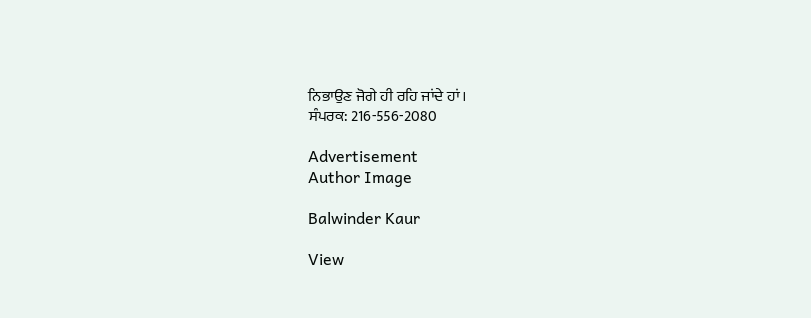ਨਿਭਾਉਣ ਜੋਗੇ ਹੀ ਰਹਿ ਜਾਂਦੇ ਹਾਂ।
ਸੰਪਰਕ: 216-556-2080

Advertisement
Author Image

Balwinder Kaur

View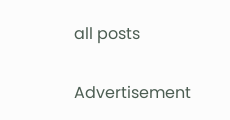all posts

Advertisement